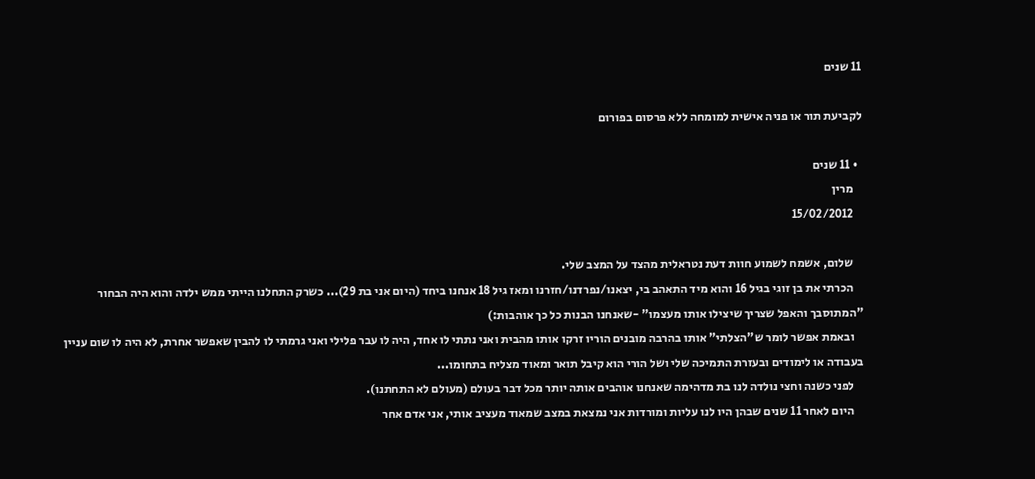11 שנים

לקביעת תור או פניה אישית למומחה ללא פרסום בפורום

  • 11 שנים
    מרין
    15/02/2012

    שלום, אשמח לשמוע חוות דעת נטראלית מהצד על המצב שלי.
    הכרתי את בן זוגי בגיל 16 והוא מיד התאהב בי, יצאנו/נפרדנו/חזרנו ומאז גיל 18 אנחנו ביחד (היום אני בת 29)... כשרק התחלנו הייתי ממש ילדה והוא היה הבחור "המתוסבך והאפל שצריך שיצילו אותו מעצמו" -שאנחנו הבנות כל כך אוהבות:)
    ובאמת אפשר לומר ש"הצלתי" אותו בהרבה מובנים הוריו זרקו אותו מהבית ואני נתתי לו אחד, היה לו עבר פלילי ואני גרמתי לו להבין שאפשר אחרת, לא היה לו שום עניין בעבודה או לימודים ובעזרת התמיכה שלי ושל הורי הוא קיבל תואר ומאוד מצליח בתחומו...
    לפני כשנה וחצי נולדה לנו בת מדהימה שאנחנו אוהבים אותה יותר מכל דבר בעולם (מעולם לא התחתנו).
    היום לאחר 11 שנים שבהן היו לנו עליות ומורדות אני נמצאת במצב שמאוד מעציב אותי, אני אדם אחר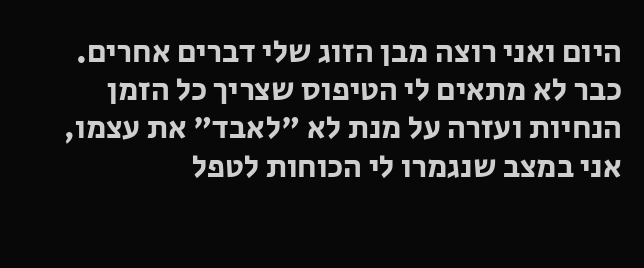היום ואני רוצה מבן הזוג שלי דברים אחרים. כבר לא מתאים לי הטיפוס שצריך כל הזמן הנחיות ועזרה על מנת לא "לאבד" את עצמו, אני במצב שנגמרו לי הכוחות לטפל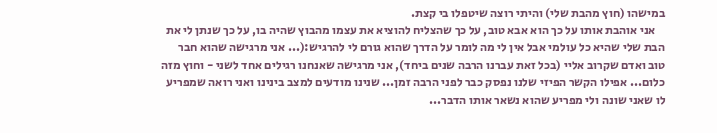במישהו (חוץ מהבת שלי) והיתי רוצה שיטפלו בי קצת.
    אני אוהבת אותו על כך הוא אבא טוב, על כך שהצליח להוציא את עצמו מהבוץ שהיה בו, על כך שנתן לי את הבת שלי שהיא כל עולמי אבל אין לי מה לומר על הדרך שהוא גורם לי להרגיש:(... אני מרגישה שהוא חבר טוב ואדם שקרוב אליי (בכל זאת עברנו הרבה שנים ביחד), אני מרגישה שאנחנו רגילים אחד לשני - וחוץ מזה כלום... אפילו הקשר הפיזי שלנו נפסק כבר לפני הרבה זמן... שנינו מודעים למצב בינינו ואני רואה שמפריע לו שאני שונה ולי מפריע שהוא נשאר אותו הדבר...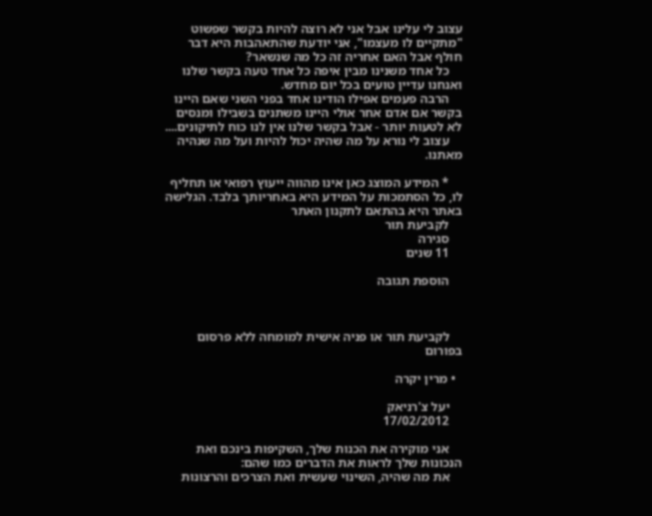עצוב לי עלינו אבל אני לא רוצה להיות בקשר שפשוט "מתקיים לו מעצמו", אני יודעת שהתאהבות היא דבר חולף אבל האם אחריה זה כל מה שנשאר?
    כל אחד משנינו מבין איפה כל אחד טעה בקשר שלנו ואנחנו עדיין טועים בכל יום מחדש.
    הרבה פעמים אפילו הודינו אחד בפני השני שאם היינו בקשר אם אדם אחר אולי היינו משתנים בשבילו ומנסים לא לטעות יותר - אבל בקשר שלנו אין לנו כוח לתיקונים....
    עצוב לי נורא על מה שהיה יכול להיות ועל מה שנהיה מאתנו.

    * המידע המוצג כאן אינו מהווה ייעוץ רפואי או תחליף לו, כל הסתמכות על המידע היא באחריותך בלבד. הגלישה באתר היא בהתאם לתקנון האתר
    לקביעת תור
    סגירה
    11 שנים

    הוספת תגובה



    לקביעת תור או פניה אישית למומחה ללא פרסום בפורום

  • מרין יקרה

    יעל צ'רניאק
    17/02/2012

    אני מוקירה את הכנות שלך, השקיפות בינכם ואת הנכונות שלך לראות את הדברים כמו שהם:
    את מה שהיה, השינוי שעשית ואת הצרכים והרצונות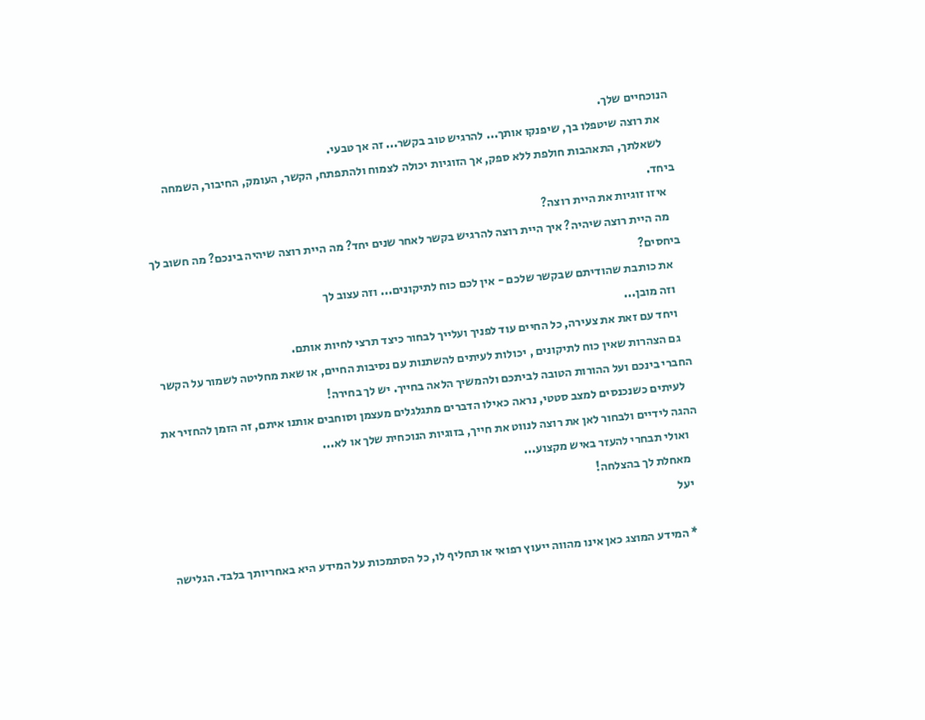הנוכחיים שלך.
    את רוצה שיטפלו בך, שיפנקו אותך... להרגיש טוב בקשר... זה אך טבעי.
    לשאלתך, התאהבות חולפת ללא ספק, אך הזוגיות יכולה לצמוח ולהתפתח, הקשר, העומק, החיבור, השמחה ביחד.
    איזו זוגיות את היית רוצה?
    מה היית רוצה שיהיה? איך היית רוצה להרגיש בקשר לאחר שנים יחד? מה היית רוצה שיהיה בינכם? מה חשוב לך ביחסים?
    את כותבת שהודיתם שבקשר שלכם - אין לכם כוח לתיקונים... וזה עצוב לך
    וזה מובן...
    ויחד עם זאת את צעירה, כל החיים עוד לפניך ועלייך לבחור כיצד תרצי לחיות אותם.
    גם הצהרות שאין כוח לתיקונים , יכולות לעיתים להשתנות עם נסיבות החיים, או שאת מחליטה לשמור על הקשר החברי בינכם ועל ההורות הטובה לביתכם ולהמשיך הלאה בחייך. יש לך בחירה!
    לעיתים כשנכנסים למצב סטטי, נראה כאילו הדברים מתגלגלים מעצמן וסוחבים אותנו איתם, זה הזמן להחזיר את ההגה לידיים ולבחור לאן את רוצה לנווט את חייך, בזוגיות הנוכחית שלך או לא...
    ואולי תבחרי להעזר באיש מקצוע...
    מאחלת לך בהצלחה!
    יעל

    * המידע המוצג כאן אינו מהווה ייעוץ רפואי או תחליף לו, כל הסתמכות על המידע היא באחריותך בלבד. הגלישה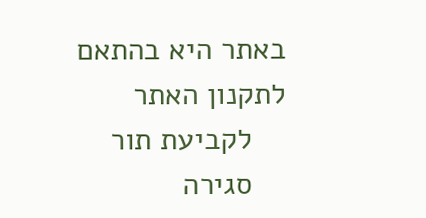באתר היא בהתאם לתקנון האתר
    לקביעת תור
    סגירה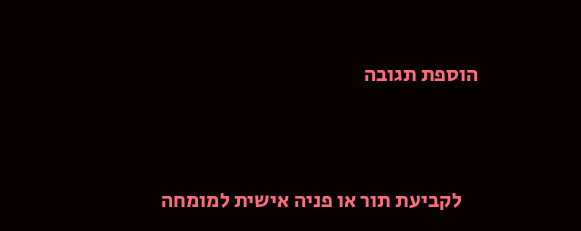הוספת תגובה



    לקביעת תור או פניה אישית למומחה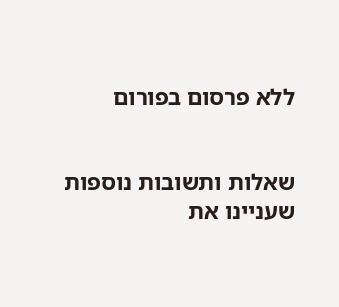ללא פרסום בפורום


שאלות ותשובות נוספות שעניינו את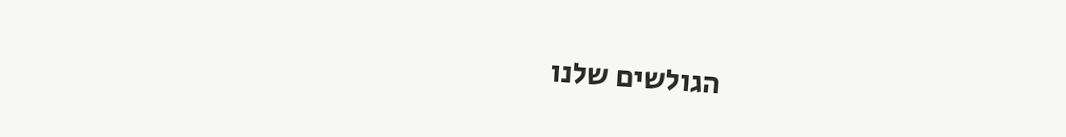הגולשים שלנו